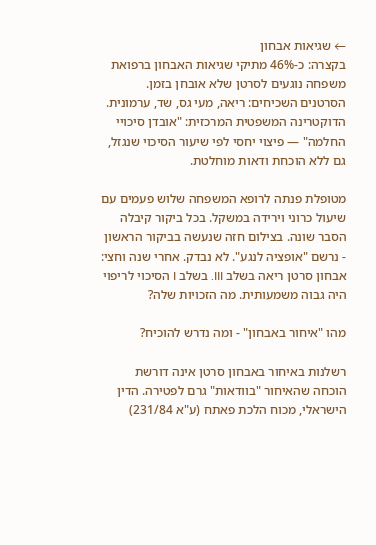← שגיאות אבחון
בקצרה: כ-46% מתיקי שגיאות האבחון ברפואת משפחה נוגעים לסרטן שלא אובחן בזמן. הסרטנים השכיחים: ריאה, מעי גס, שד, ערמונית. הדוקטרינה המשפטית המרכזית: "אובדן סיכויי החלמה" — פיצוי יחסי לפי שיעור הסיכוי שנגזל, גם ללא הוכחת ודאות מוחלטת.

מטופלת פנתה לרופא המשפחה שלוש פעמים עם שיעול כרוני וירידה במשקל. בכל ביקור קיבלה הסבר שונה. בצילום חזה שנעשה בביקור הראשון - נרשם "אופציה לנגע". לא נבדק. אחרי שנה וחצי: אבחון סרטן ריאה בשלב III. בשלב I הסיכוי לריפוי היה גבוה משמעותית. מה הזכויות שלה?

מהו "איחור באבחון" - ומה נדרש להוכיח?

רשלנות באיחור באבחון סרטן אינה דורשת הוכחה שהאיחור "בוודאות" גרם לפטירה. הדין הישראלי, מכוח הלכת פאתח (ע"א 231/84)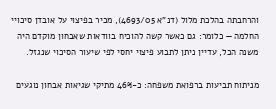והרחבתה בהלכת מלול (דנ"א 4693/05), מכיר בפיצוי על אובדן סיכויי החלמה — כלומר: גם כאשר קשה להוכיח בוודאות שאבחון מוקדם היה משנה הכל, עדיין ניתן לתבוע פיצוי יחסי לפי שיעור הסיכוי שנגזל.

מניתוח תביעות ברפואת משפחה: כ-46% מתיקי שגיאות אבחון נוגעים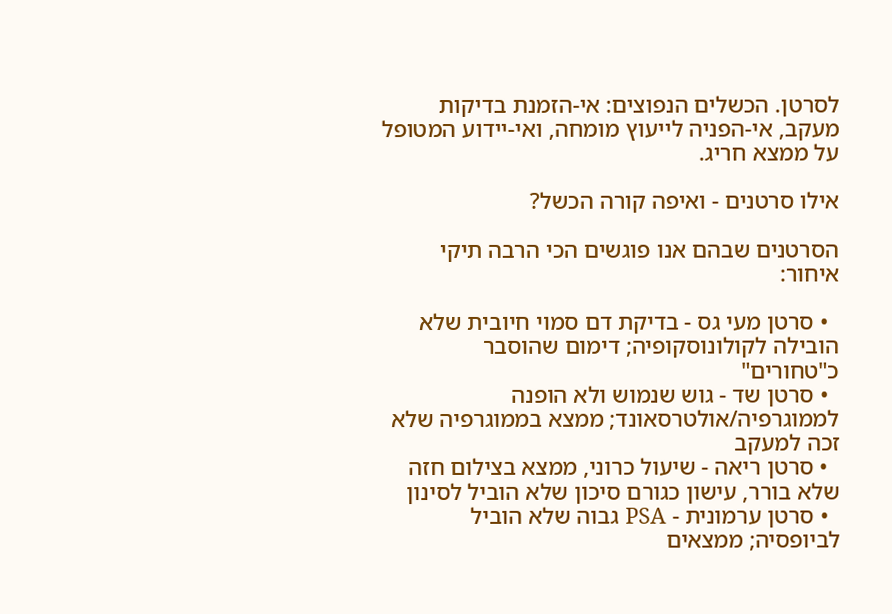לסרטן. הכשלים הנפוצים: אי-הזמנת בדיקות מעקב, אי-הפניה לייעוץ מומחה, ואי-יידוע המטופל על ממצא חריג.

אילו סרטנים - ואיפה קורה הכשל?

הסרטנים שבהם אנו פוגשים הכי הרבה תיקי איחור:

  • סרטן מעי גס - בדיקת דם סמוי חיובית שלא הובילה לקולונוסקופיה; דימום שהוסבר כ"טחורים"
  • סרטן שד - גוש שנמוש ולא הופנה לממוגרפיה/אולטרסאונד; ממצא בממוגרפיה שלא זכה למעקב
  • סרטן ריאה - שיעול כרוני, ממצא בצילום חזה שלא בורר, עישון כגורם סיכון שלא הוביל לסינון
  • סרטן ערמונית - PSA גבוה שלא הוביל לביופסיה; ממצאים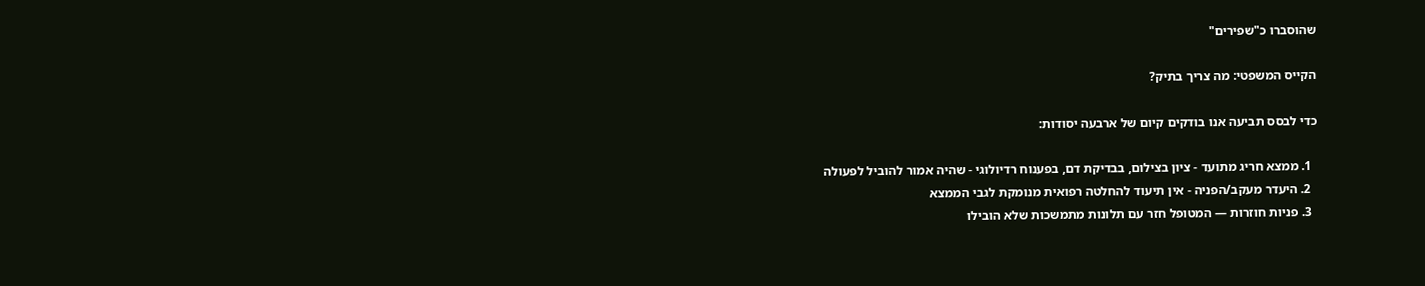שהוסברו כ"שפירים"

הקייס המשפטי: מה צריך בתיק?

כדי לבסס תביעה אנו בודקים קיום של ארבעה יסודות:

  1. ממצא חריג מתועד - ציון בצילום, בבדיקת דם, בפענוח רדיולוגי - שהיה אמור להוביל לפעולה
  2. היעדר מעקב/הפניה - אין תיעוד להחלטה רפואית מנומקת לגבי הממצא
  3. פניות חוזרות — המטופל חזר עם תלונות מתמשכות שלא הובילו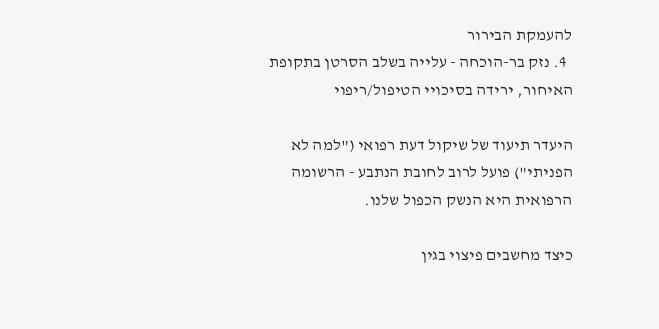להעמקת הבירור
  4. נזק בר-הוכחה - עלייה בשלב הסרטן בתקופת האיחור, ירידה בסיכויי הטיפול/ריפוי

היעדר תיעוד של שיקול דעת רפואי ("למה לא הפניתי") פועל לרוב לחובת הנתבע - הרשומה הרפואית היא הנשק הכפול שלנו.

כיצד מחשבים פיצוי בגין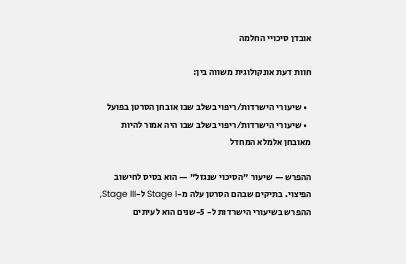אובדן סיכויי החלמה

חוות דעת אונקולוגית משווה בין:

  • שיעורי הישרדות/ריפוי בשלב שבו אובחן הסרטן בפועל
  • שיעורי הישרדות/ריפוי בשלב שבו היה אמור להיות מאובחן אלמלא המחדל

ההפרש — שיעור "הסיכוי שנגזל" — הוא בסיס לחישוב הפיצוי. בתיקים שבהם הסרטן עלה מ-Stage I ל-Stage III, ההפרש בשיעורי הישרדות ל- 5-שנים הוא לעיתים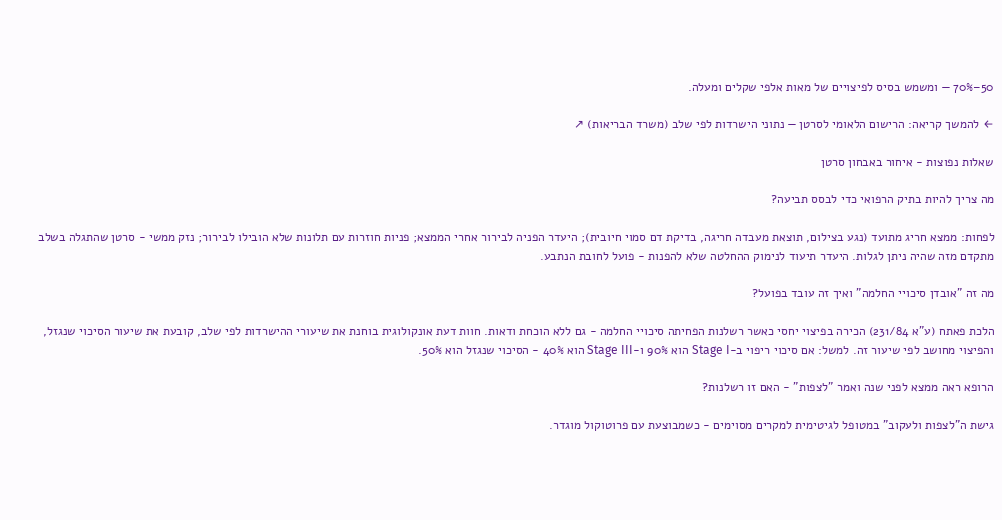50–70% — ומשמש בסיס לפיצויים של מאות אלפי שקלים ומעלה.

← להמשך קריאה: הרישום הלאומי לסרטן — נתוני הישרדות לפי שלב (משרד הבריאות) ↗

שאלות נפוצות - איחור באבחון סרטן

מה צריך להיות בתיק הרפואי כדי לבסס תביעה?

לפחות: ממצא חריג מתועד (נגע בצילום, תוצאת מעבדה חריגה, בדיקת דם סמוי חיובית); היעדר הפניה לבירור אחרי הממצא; פניות חוזרות עם תלונות שלא הובילו לבירור; נזק ממשי - סרטן שהתגלה בשלב מתקדם מזה שהיה ניתן לגלות. היעדר תיעוד לנימוק ההחלטה שלא להפנות - פועל לחובת הנתבע.

מה זה "אובדן סיכויי החלמה" ואיך זה עובד בפועל?

הלכת פאתח (ע"א 231/84) הכירה בפיצוי יחסי כאשר רשלנות הפחיתה סיכויי החלמה - גם ללא הוכחת ודאות. חוות דעת אונקולוגית בוחנת את שיעורי ההישרדות לפי שלב, קובעת את שיעור הסיכוי שנגזל, והפיצוי מחושב לפי שיעור זה. למשל: אם סיכוי ריפוי ב-Stage I הוא 90% ו-Stage III הוא 40% - הסיכוי שנגזל הוא 50%.

הרופא ראה ממצא לפני שנה ואמר "לצפות" - האם זו רשלנות?

גישת ה"לצפות ולעקוב" במטופל לגיטימית למקרים מסוימים - כשמבוצעת עם פרוטוקול מוגדר.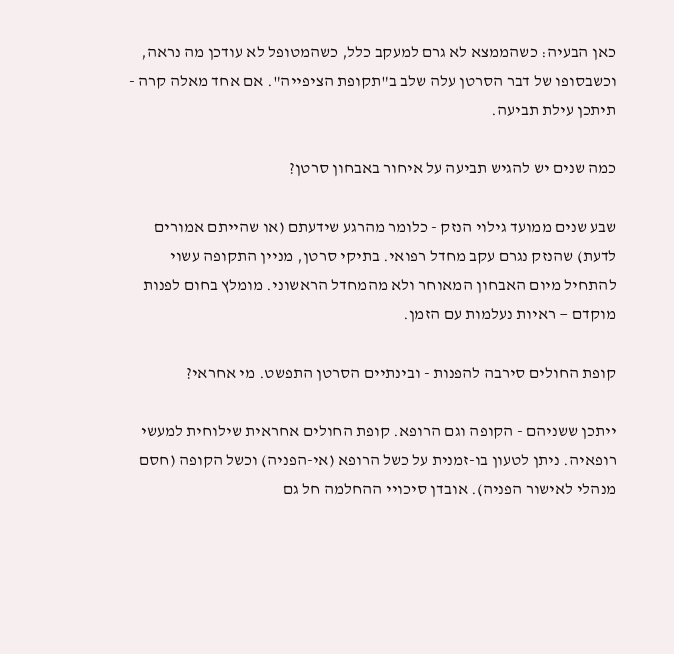כאן הבעיה: כשהממצא לא גרם למעקב כלל, כשהמטופל לא עודכן מה נראה, וכשבסופו של דבר הסרטן עלה שלב ב"תקופת הציפייה". אם אחד מאלה קרה - תיתכן עילת תביעה.

כמה שנים יש להגיש תביעה על איחור באבחון סרטן?

שבע שנים ממועד גילוי הנזק - כלומר מהרגע שידעתם (או שהייתם אמורים לדעת) שהנזק נגרם עקב מחדל רפואי. בתיקי סרטן, מניין התקופה עשוי להתחיל מיום האבחון המאוחר ולא מהמחדל הראשוני. מומלץ בחום לפנות מוקדם — ראיות נעלמות עם הזמן.

קופת החולים סירבה להפנות - ובינתיים הסרטן התפשט. מי אחראי?

ייתכן ששניהם - הקופה וגם הרופא. קופת החולים אחראית שילוחית למעשי רופאיה. ניתן לטעון בו-זמנית על כשל הרופא (אי-הפניה) וכשל הקופה (חסם מנהלי לאישור הפניה). אובדן סיכויי ההחלמה חל גם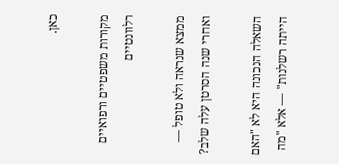כאן.

מקורות משפטיים ורפואיים רלוונטיים

ממצא שנראה ולא טופל — ואחרי שנה הסרטן עלה שלב?

השאלה הנכונה היא לא "האם הייתה רשלנות" — אלא "מה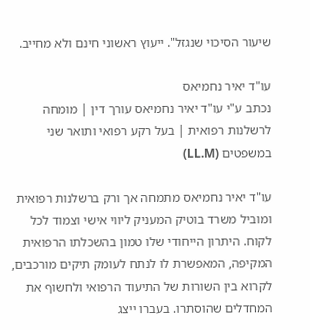שיעור הסיכוי שנגזל". ייעוץ ראשוני חינם ולא מחייב.

עו"ד יאיר נחמיאס
נכתב ע"י עו"ד יאיר נחמיאס עורך דין | מומחה לרשלנות רפואית | בעל רקע רפואי ותואר שני במשפטים (LL.M)

עו"ד יאיר נחמיאס מתמחה אך ורק ברשלנות רפואית ומוביל משרד בוטיק המעניק ליווי אישי וצמוד לכל לקוח. היתרון הייחודי שלו טמון בהשכלתו הרפואית המקיפה, המאפשרת לו לנתח לעומק תיקים מורכבים, לקרוא בין השורות של התיעוד הרפואי ולחשוף את המחדלים שהוסתרו. בעברו ייצג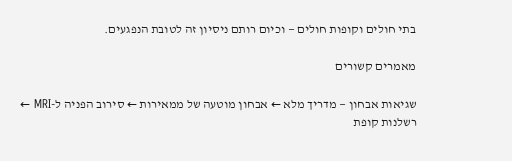בתי חולים וקופות חולים — וכיום רותם ניסיון זה לטובת הנפגעים.

מאמרים קשורים

שגיאות אבחון — מדריך מלא ← אבחון מוטעה של ממאירות ← סירוב הפניה ל-MRI ← רשלנות קופת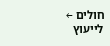חולים ←
לייעוץ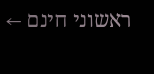ראשוני חינם ←